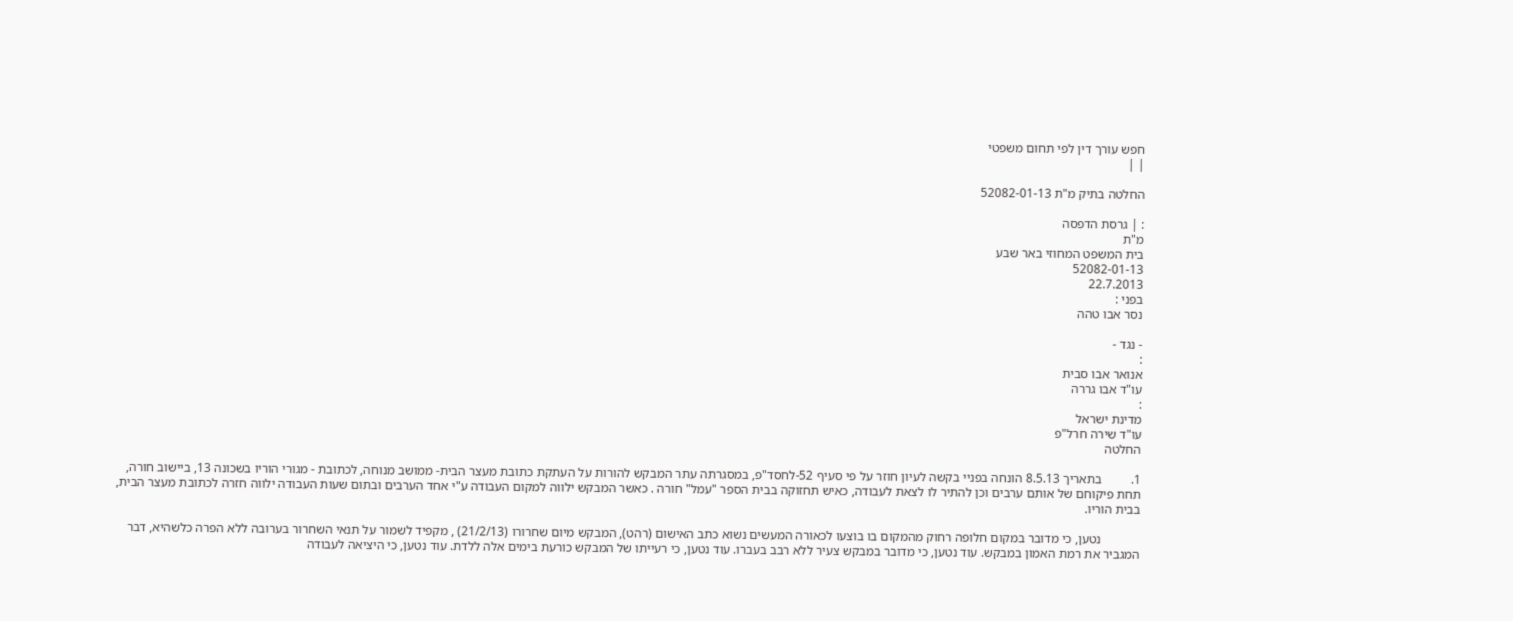חפש עורך דין לפי תחום משפטי
| |

החלטה בתיק מ"ת 52082-01-13

: | גרסת הדפסה
מ"ת
בית המשפט המחוזי באר שבע
52082-01-13
22.7.2013
בפני :
נסר אבו טהה

- נגד -
:
אנואר אבו סבית
עו"ד אבו גררה
:
מדינת ישראל
עו"ד שירה חרל"פ
החלטה

1.         בתאריך 8.5.13 הונחה בפניי בקשה לעיון חוזר על פי סעיף 52-לחסד"פ, במסגרתה עתר המבקש להורות על העתקת כתובת מעצר הבית- ממושב מנוחה, לכתובת - מגורי הוריו בשכונה 13, ביישוב חורה, תחת פיקוחם של אותם ערבים וכן להתיר לו לצאת לעבודה, כאיש תחזוקה בבית הספר "עמל" חורה . כאשר המבקש ילווה למקום העבודה ע"י אחד הערבים ובתום שעות העבודה ילווה חזרה לכתובת מעצר הבית, בבית הוריו.

            נטען, כי מדובר במקום חלופה רחוק מהמקום בו בוצעו לכאורה המעשים נשוא כתב האישום (רהט), המבקש מיום שחרורו (21/2/13) , מקפיד לשמור על תנאי השחרור בערובה ללא הפרה כלשהיא, דבר המגביר את רמת האמון במבקש. עוד נטען, כי מדובר במבקש צעיר ללא רבב בעברו. עוד נטען, כי רעייתו של המבקש כורעת בימים אלה ללדת. עוד נטען, כי היציאה לעבודה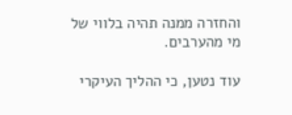והחזרה ממנה תהיה בלווי של מי מהערבים.

עוד נטען, כי ההליך העיקרי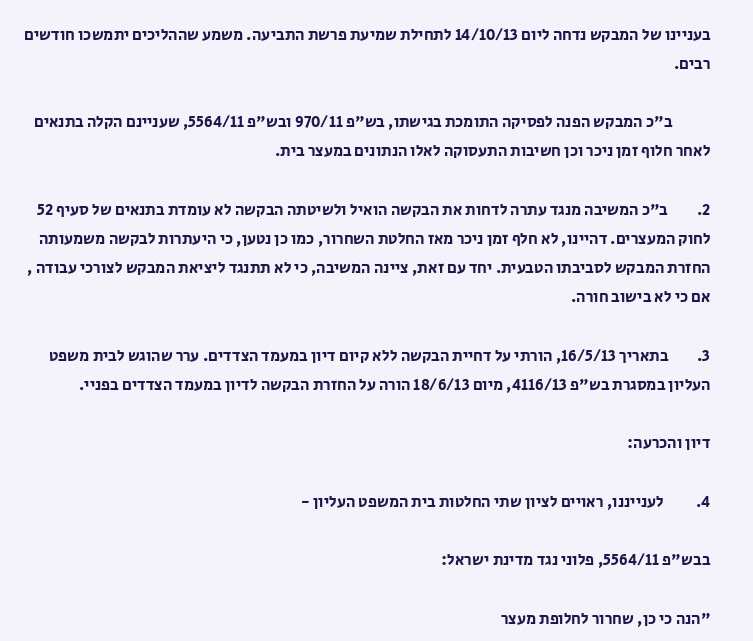בעניינו של המבקש נדחה ליום 14/10/13 לתחילת שמיעת פרשת התביעה. משמע שההליכים יתמשכו חודשים רבים.

            ב"כ המבקש הפנה לפסיקה התומכת בגישתו, בש"פ 970/11 ובש"פ 5564/11, שעניינם הקלה בתנאים לאחר חלוף זמן ניכר וכן חשיבות התעסוקה לאלו הנתונים במעצר בית.

2.         ב"כ המשיבה מנגד עתרה לדחות את הבקשה הואיל ולשיטתה הבקשה לא עומדת בתנאים של סעיף 52 לחוק המעצרים. דהיינו, לא חלף זמן ניכר מאז החלטת השחרור, כמו כן נטען, כי היעתרות לבקשה משמעותה החזרת המבקש לסביבתו הטבעית. יחד עם זאת, ציינה המשיבה, כי לא תתנגד ליציאת המבקש לצורכי עבודה , אם כי לא בישוב חורה.

3.         בתאריך 16/5/13, הורתי על דחיית הבקשה ללא קיום דיון במעמד הצדדים. ערר שהוגש לבית משפט העליון במסגרת בש"פ 4116/13, מיום 18/6/13 הורה על החזרת הבקשה לדיון במעמד הצדדים בפניי.

דיון והכרעה:

4.          לענייננו, ראויים לציון שתי החלטות בית המשפט העליון -

בבש"פ 5564/11, פלוני נגד מדינת ישראל:

"הנה כי כן, שחרור לחלופת מעצר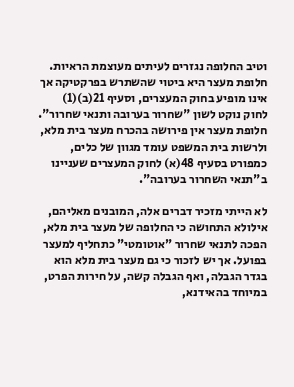וטיב החלופה נגזרים לעיתים מעוצמת הראיות. חלופת מעצר היא ביטוי שהשתרש בפרקטיקה אך אינו מופיע בחוק המעצרים, וסעיף 21(ב)(1) לחוק נוקט לשון "שחרור בערובה ותנאי שחרור". חלופת מעצר אין פירושה בהכרח מעצר בית מלא, ולרשות בית המשפט עומד מגוון של כלים, כמפורט בסעיף 48(א) לחוק המעצרים שעניינו ב"תנאי השחרור בערובה".

לא הייתי מזכיר דברים אלה, המובנים מאליהם, אילולא התחושה כי החלופה של מעצר בית מלא, הפכה לתנאי שחרור "אוטומטי" כתחליף למעצר בפועל. אך יש לזכור כי גם מעצר בית מלא הוא בגדר הגבלה, ואף הגבלה קשה, על חירות הפרט, במיוחד בהאידנא,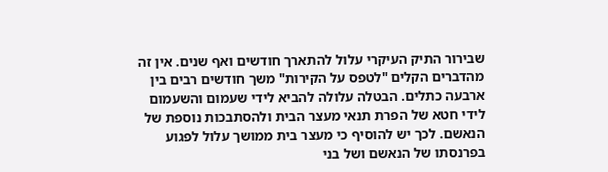שבירור התיק העיקרי עלול להתארך חודשים ואף שנים. אין זה מהדברים הקלים "לטפס על הקירות" משך חודשים רבים בין ארבעה כתלים. הבטלה עלולה להביא לידי שעמום והשעמום לידי חטא של הפרת תנאי מעצר הבית ולהסתבכות נוספת של הנאשם. לכך יש להוסיף כי מעצר בית ממושך עלול לפגוע בפרנסתו של הנאשם ושל בני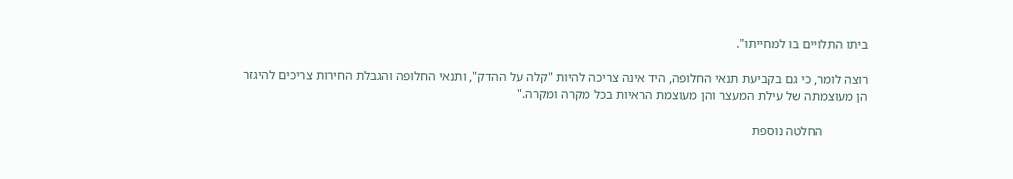ביתו התלויים בו למחייתו".

רוצה לומר, כי גם בקביעת תנאי החלופה, היד אינה צריכה להיות "קלה על ההדק", ותנאי החלופה והגבלת החירות צריכים להיגזר הן מעוצמתה של עילת המעצר והן מעוצמת הראיות בכל מקרה ומקרה."

              החלטה נוספת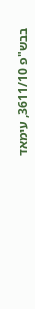בבש"פ 3611/10, עימאד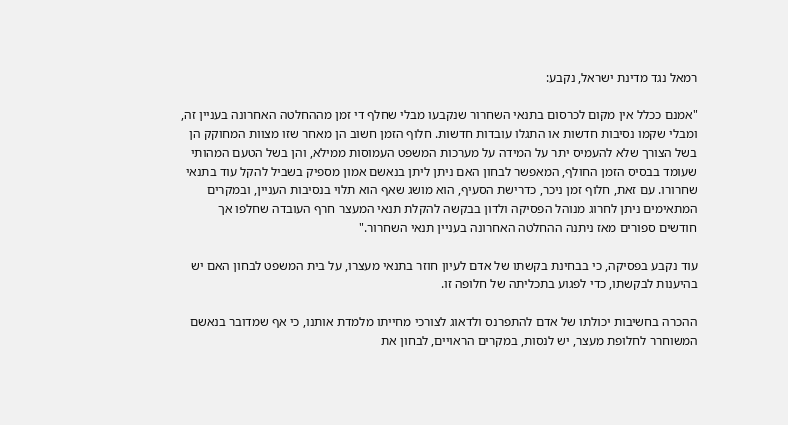רמאל נגד מדינת ישראל, נקבע:

"אמנם ככלל אין מקום לכרסום בתנאי השחרור שנקבעו מבלי שחלף די זמן מההחלטה האחרונה בעניין זה, ומבלי שקמו נסיבות חדשות או התגלו עובדות חדשות. חלוף הזמן חשוב הן מאחר שזו מצוות המחוקק הן בשל הצורך שלא להעמיס יתר על המידה על מערכות המשפט העמוסות ממילא, והן בשל הטעם המהותי שעומד בבסיס הזמן החולף, המאפשר לבחון האם ניתן ליתן בנאשם אמון מספיק בשביל להקל עוד בתנאי שחרורו. עם זאת, חלוף זמן ניכר, כדרישת הסעיף, הוא מושג שאף הוא תלוי בנסיבות העניין, ובמקרים המתאימים ניתן לחרוג מנוהל הפסיקה ולדון בבקשה להקלת תנאי המעצר חרף העובדה שחלפו אך חודשים ספורים מאז ניתנה ההחלטה האחרונה בעניין תנאי השחרור."

עוד נקבע בפסיקה, כי בבחינת בקשתו של אדם לעיון חוזר בתנאי מעצרו, על בית המשפט לבחון האם יש בהיענות לבקשתו, כדי לפגוע בתכליתה של חלופה זו.

ההכרה בחשיבות יכולתו של אדם להתפרנס ולדאוג לצורכי מחייתו מלמדת אותנו, כי אף שמדובר בנאשם המשוחרר לחלופת מעצר, יש לנסות, במקרים הראויים, לבחון את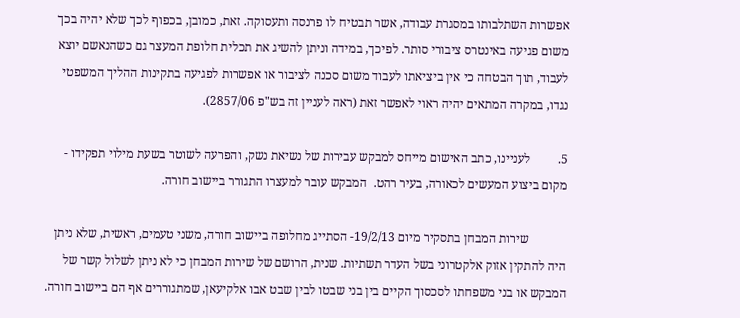אפשרות השתלבותו במסגרת עבודה, אשר תבטיח לו פרנסה ותעסוקה. זאת, כמובן, בכפוף לכך שלא יהיה בכך משום פגיעה באינטרס ציבורי סותר. לפיכך, במידה וניתן להשיג את תכלית חלופת המעצר גם כשהנאשם יוצא לעבוד, תוך הבטחה כי אין ביציאתו לעבוד משום סכנה לציבור או אפשרות לפגיעה בתקינות ההליך המשפטי נגדו, במקרה המתאים יהיה ראוי לאפשר זאת (ראה לעניין זה בש"פ 2857/06).

5.         לעניינו, כתב האישום מייחס למבקש עבירות של נשיאת נשק, והפרעה לשוטר בשעת מילוי תפקידו - מקום ביצוע המעשים לכאורה, בעיר רהט.  המבקש עובר למעצרו התגורר ביישוב חורה.

            שירות המבחן בתסקיר מיום 19/2/13- הסתייג מחלופה ביישוב חורה, משני טעמים, ראשית, שלא ניתן היה להתקין אזוק אלקטרוני בשל העדר תשתיות. שנית, הרושם של שירות המבחן כי לא ניתן לשלול קשר של המבקש או בני משפחתו לסכסוך הקיים בין בני שבטו לבין שבט אבו אלקיעאן, שמתגוררים אף הם ביישוב חורה.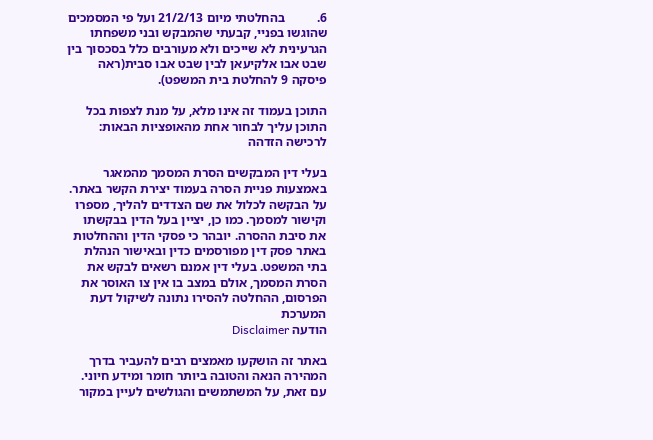6.          בהחלטתי מיום 21/2/13 ועל פי המסמכים שהוגשו בפניי, קבעתי שהמבקש ובני משפחתו הגרעינית לא שייכים ולא מעורבים כלל בסכסוך בין שבט אבו אלקיעאן לבין שבט אבו סבית(ראה פיסקה 9 להחלטת בית המשפט).

התוכן בעמוד זה אינו מלא, על מנת לצפות בכל התוכן עליך לבחור אחת מהאופציות הבאות:
לרכישה הזדהה

בעלי דין המבקשים הסרת המסמך מהמאגר באמצעות פניית הסרה בעמוד יצירת הקשר באתר. על הבקשה לכלול את שם הצדדים להליך, מספרו וקישור למסמך. כמו כן, יציין בעל הדין בבקשתו את סיבת ההסרה. יובהר כי פסקי הדין וההחלטות באתר פסק דין מפורסמים כדין ובאישור הנהלת בתי המשפט. בעלי דין אמנם רשאים לבקש את הסרת המסמך, אולם במצב בו אין צו האוסר את הפרסום, ההחלטה להסירו נתונה לשיקול דעת המערכת
הודעה Disclaimer

באתר זה הושקעו מאמצים רבים להעביר בדרך המהירה הנאה והטובה ביותר חומר ומידע חיוני. עם זאת, על המשתמשים והגולשים לעיין במקור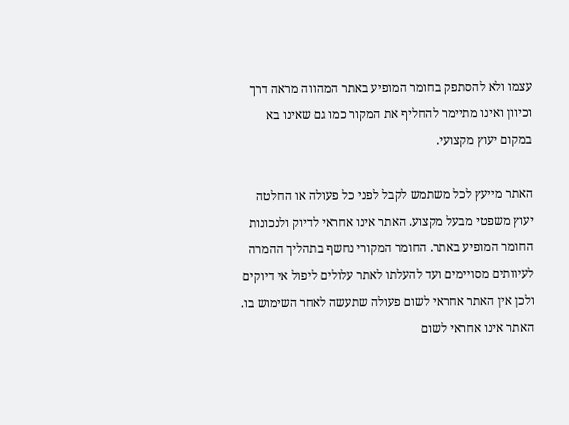עצמו ולא להסתפק בחומר המופיע באתר המהווה מראה דרך וכיוון ואינו מתיימר להחליף את המקור כמו גם שאינו בא במקום יעוץ מקצועי.

האתר מייעץ לכל משתמש לקבל לפני כל פעולה או החלטה יעוץ משפטי מבעל מקצוע. האתר אינו אחראי לדיוק ולנכונות החומר המופיע באתר. החומר המקורי נחשף בתהליך ההמרה לעיוותים מסויימים ועד להעלתו לאתר עלולים ליפול אי דיוקים ולכן אין האתר אחראי לשום פעולה שתעשה לאחר השימוש בו. האתר אינו אחראי לשום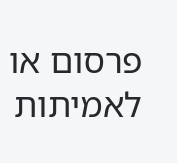פרסום או לאמיתות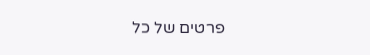פרטים של כל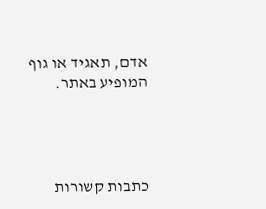אדם, תאגיד או גוף המופיע באתר.




כתבות קשורות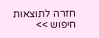חזרה לתוצאות חיפוש >>